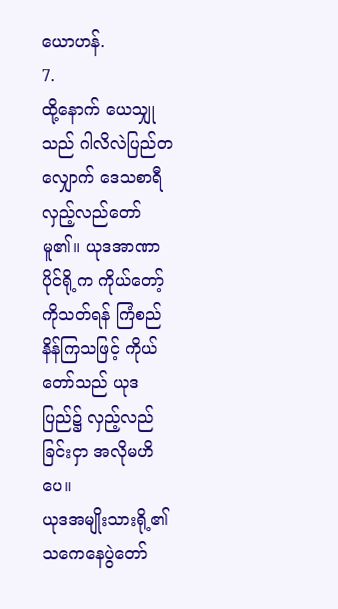ယောဟန်.
7.
ထို့နောက် ယေသျှုသည် ဂါလိလဲပြည်တလျှောက် ဒေသစာရီ လှည့်လည်တော်မူ၏။ ယုဒအာဏာပိုင်ရို့က ကိုယ်တော့်ကိုသတ်ရန် ကြံစည်နိန်ကြသဖြင့် ကိုယ်တော်သည် ယုဒပြည်၌ လှည့်လည်ခြင်းငှာ အလိုမဟိပေ။
ယုဒအမျိုးသားရို့၏ သကေနေပွဲတော်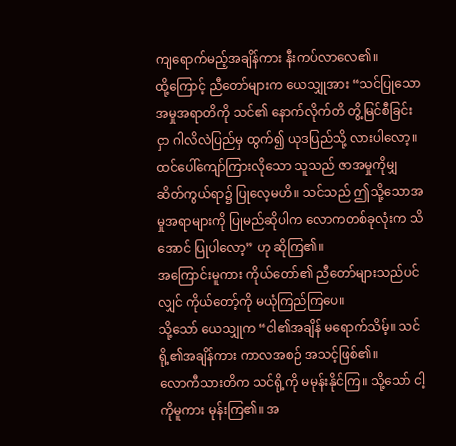ကျရောက်မည့်အချိန်ကား နီးကပ်လာလေ၏။
ထို့ကြောင့် ညီတော်များက ယေသျှုအား “သင်ပြုသော အမှုအရာတိကို သင်၏ နောက်လိုက်တိ တွိ့မြင်စီခြင်းငှာ ဂါလိလဲပြည်မှ ထွက်၍ ယုဒပြည်သို့ လားပါလော့။
ထင်ပေါ်ကျော်ကြားလိုသော သူသည် ဇာအမှုကိုမျှ ဆိတ်ကွယ်ရာ၌ ပြုလေ့မဟိ။ သင်သည် ဤသို့သောအမှုအရာများကို ပြုမည်ဆိုပါက လောကတစ်ခုလုံးက သိအောင် ပြုပါလော့” ဟု ဆိုကြ၏။
အကြောင်းမူကား ကိုယ်တော်၏ ညီတော်များသည်ပင်လျှင် ကိုယ်တော့်ကို မယုံကြည်ကြပေ။
သို့သော် ယေသျှုက “ငါ၏အချိန် မရောက်သိမ့်။ သင်ရို့၏အချိန်ကား ကာလအစဉ် အသင့်ဖြစ်၏။
လောကီသားတိက သင်ရို့ကို မမုန်းနိုင်ကြ။ သို့သော် ငါ့ကိုမူကား မုန်းကြ၏။ အ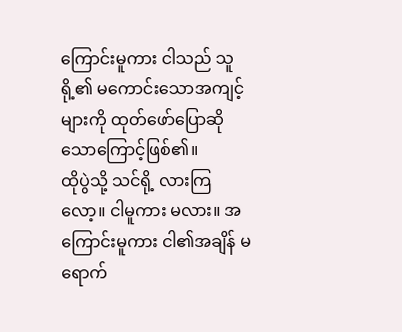ကြောင်းမူကား ငါသည် သူရို့၏ မကောင်းသောအကျင့်များကို ထုတ်ဖော်ပြောဆိုသောကြောင့်ဖြစ်၏။
ထိုပွဲသို့ သင်ရို့ လားကြလော့။ ငါမူကား မလား။ အကြောင်းမူကား ငါ၏အချိန် မရောက်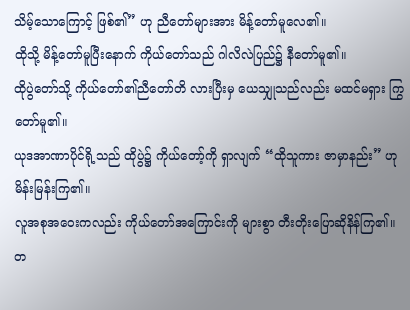သိမ့်သောကြောင့် ဖြစ်၏” ဟု ညီတော်များအား မိန့်တော်မူလေ၏။
ထိုသို့ မိန့်တော်မူပြီးနောက် ကိုယ်တော်သည် ဂါလိလဲပြည်၌ နီတော်မူ၏။
ထိုပွဲတော်သို့ ကိုယ်တော်၏ညီတော်တိ လားပြီးမှ ယေသျှုသည်လည်း မထင်မရှား ကြွတော်မူ၏။
ယုဒအာဏာပိုင်ရို့သည် ထိုပွဲ၌ ကိုယ်တော့်ကို ရှာလျက် “ထိုသူကား ဇာမှာနည်း” ဟု မိန်းမြန်းကြ၏။
လူအစုအဝေးကလည်း ကိုယ်တော်အကြောင်းကို များစွာ တီးတိုးပြောဆိုနိန်ကြ၏။ တ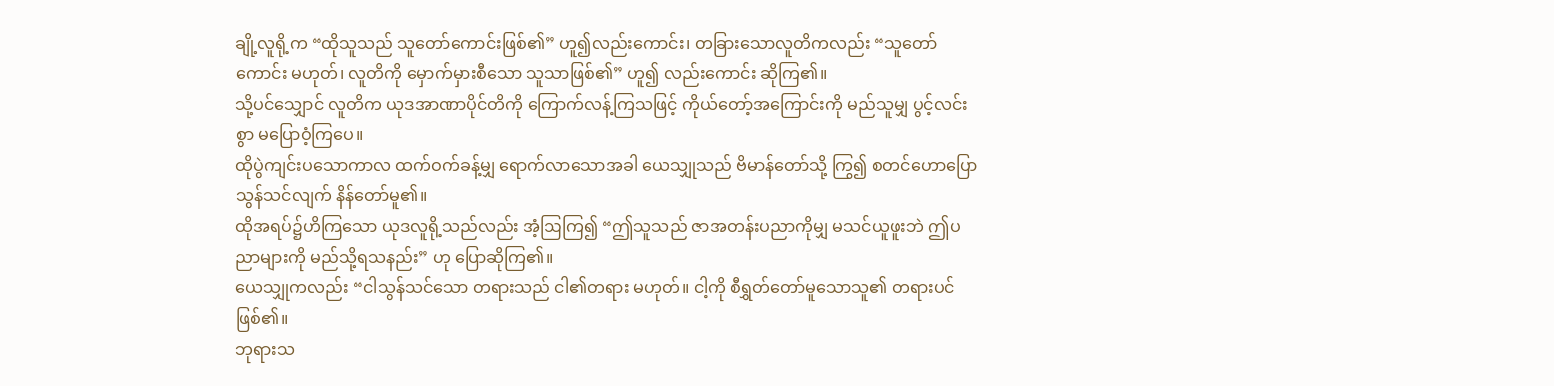ချို့လူရို့က “ထိုသူသည် သူတော်ကောင်းဖြစ်၏” ဟူ၍လည်းကောင်း၊ တခြားသောလူတိကလည်း “သူတော်ကောင်း မဟုတ်၊ လူတိကို မှောက်မှားစီသော သူသာဖြစ်၏” ဟူ၍ လည်းကောင်း ဆိုကြ၏။
သို့ပင်သျှောင် လူတိက ယုဒအာဏာပိုင်တိကို ကြောက်လန့်ကြသဖြင့် ကိုယ်တော့်အကြောင်းကို မည်သူမျှ ပွင့်လင်းစွာ မပြောဝံ့ကြပေ။
ထိုပွဲကျင်းပသောကာလ ထက်ဝက်ခန့်မျှ ရောက်လာသောအခါ ယေသျှုသည် ဗိမာန်တော်သို့ ကြွ၍ စတင်ဟောပြောသွန်သင်လျက် နိန်တော်မူ၏။
ထိုအရပ်၌ဟိကြသော ယုဒလူရို့သည်လည်း အံ့ဩကြ၍ “ဤသူသည် ဇာအတန်းပညာကိုမျှ မသင်ယူဖူးဘဲ ဤပညာများကို မည်သို့ရသနည်း” ဟု ပြောဆိုကြ၏။
ယေသျှုကလည်း “ငါသွန်သင်သော တရားသည် ငါ၏တရား မဟုတ်။ ငါ့ကို စီရွှတ်တော်မူသောသူ၏ တရားပင်ဖြစ်၏။
ဘုရားသ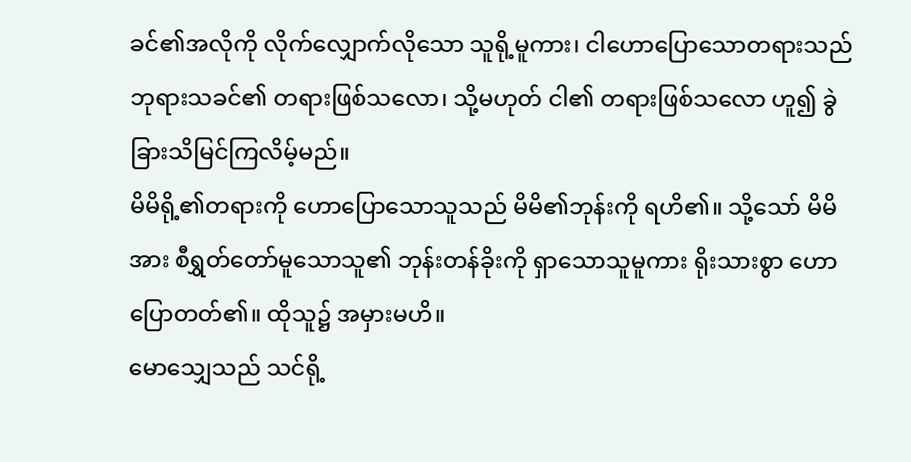ခင်၏အလိုကို လိုက်လျှောက်လိုသော သူရို့မူကား၊ ငါဟောပြောသောတရားသည် ဘုရားသခင်၏ တရားဖြစ်သလော၊ သို့မဟုတ် ငါ၏ တရားဖြစ်သလော ဟူ၍ ခွဲခြားသိမြင်ကြလိမ့်မည်။
မိမိရို့၏တရားကို ဟောပြောသောသူသည် မိမိ၏ဘုန်းကို ရဟိ၏။ သို့သော် မိမိအား စီရွှတ်တော်မူသောသူ၏ ဘုန်းတန်ခိုးကို ရှာသောသူမူကား ရိုးသားစွာ ဟောပြောတတ်၏။ ထိုသူ၌ အမှားမဟိ။
မောသျှေသည် သင်ရို့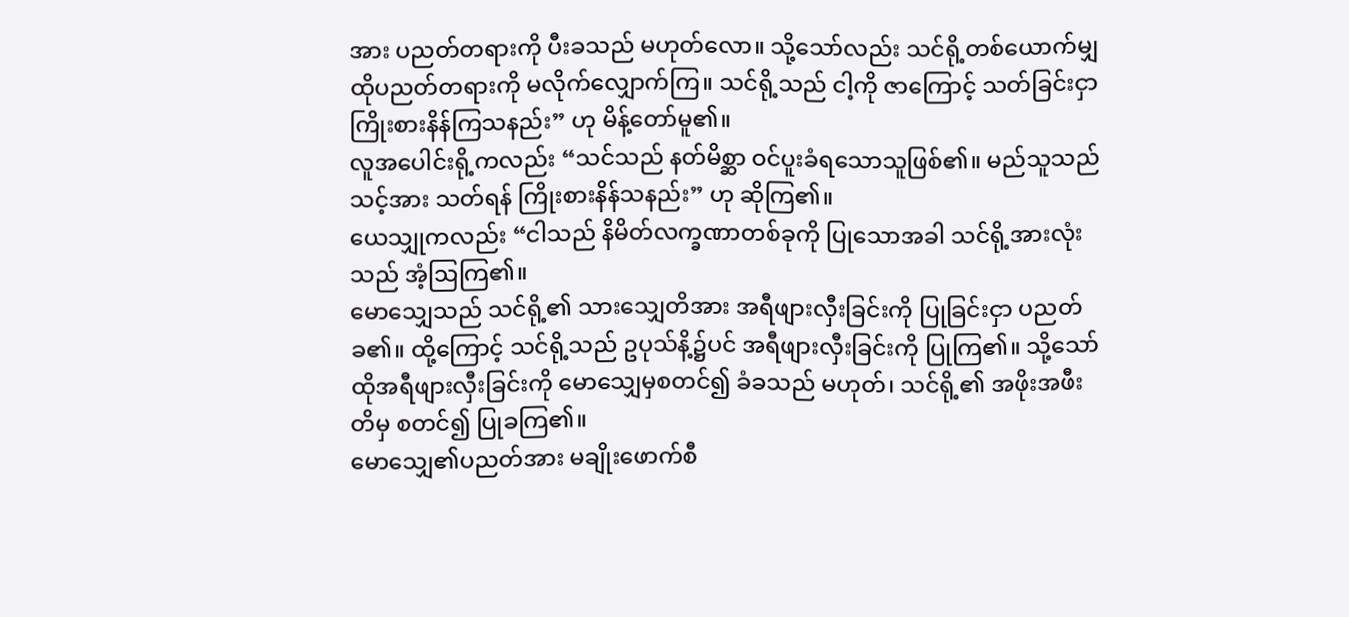အား ပညတ်တရားကို ပီးခသည် မဟုတ်လော။ သို့သော်လည်း သင်ရို့တစ်ယောက်မျှ ထိုပညတ်တရားကို မလိုက်လျှောက်ကြ။ သင်ရို့သည် ငါ့ကို ဇာကြောင့် သတ်ခြင်းငှာ ကြိုးစားနိန်ကြသနည်း” ဟု မိန့်တော်မူ၏။
လူအပေါင်းရို့ကလည်း “သင်သည် နတ်မိစ္ဆာ ဝင်ပူးခံရသောသူဖြစ်၏။ မည်သူသည် သင့်အား သတ်ရန် ကြိုးစားနိန်သနည်း” ဟု ဆိုကြ၏။
ယေသျှုကလည်း “ငါသည် နိမိတ်လက္ခဏာတစ်ခုကို ပြုသောအခါ သင်ရို့အားလုံးသည် အံ့ဩကြ၏။
မောသျှေသည် သင်ရို့၏ သားသျှေတိအား အရီဖျားလှီးခြင်းကို ပြုခြင်းငှာ ပညတ်ခ၏။ ထို့ကြောင့် သင်ရို့သည် ဥပုသ်နိ့၌ပင် အရီဖျားလှီးခြင်းကို ပြုကြ၏။ သို့သော် ထိုအရီဖျားလှီးခြင်းကို မောသျှေမှစတင်၍ ခံခသည် မဟုတ်၊ သင်ရို့၏ အဖိုးအဖီးတိမှ စတင်၍ ပြုခကြ၏။
မောသျှေ၏ပညတ်အား မချိုးဖောက်စီ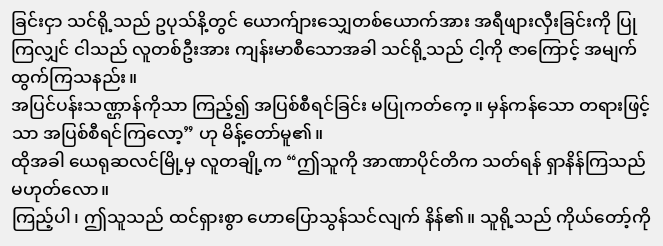ခြင်းငှာ သင်ရို့သည် ဥပုသ်နိ့တွင် ယောက်ျားသျှေတစ်ယောက်အား အရီဖျားလှီးခြင်းကို ပြုကြလျှင် ငါသည် လူတစ်ဦးအား ကျန်းမာစီသောအခါ သင်ရို့သည် ငါ့ကို ဇာကြောင့် အမျက်ထွက်ကြသနည်း။
အပြင်ပန်းသဏ္ဌာန်ကိုသာ ကြည့်၍ အပြစ်စီရင်ခြင်း မပြုကတ်ကေ့။ မှန်ကန်သော တရားဖြင့်သာ အပြစ်စီရင်ကြလော့” ဟု မိန့်တော်မူ၏။
ထိုအခါ ယေရုဆလင်မြို့မှ လူတချို့က “ဤသူကို အာဏာပိုင်တိက သတ်ရန် ရှာနိန်ကြသည် မဟုတ်လော။
ကြည့်ပါ၊ ဤသူသည် ထင်ရှားစွာ ဟောပြောသွန်သင်လျက် နိန်၏။ သူရို့သည် ကိုယ်တော့်ကို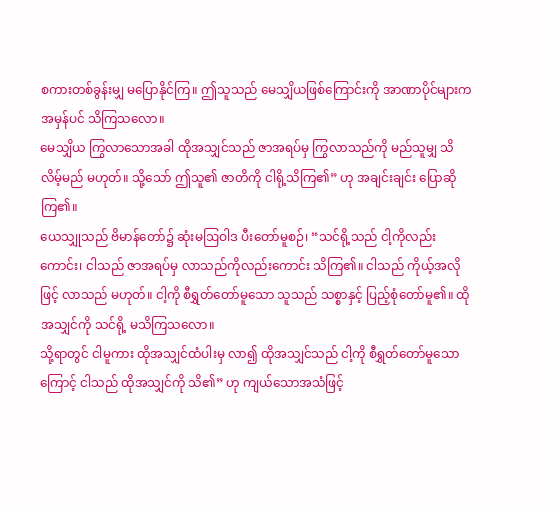စကားတစ်ခွန်းမျှ မပြောနိုင်ကြ။ ဤသူသည် မေသျှိယဖြစ်ကြောင်းကို အာဏာပိုင်များက အမှန်ပင် သိကြသလော။
မေသျှိယ ကြွလာသောအခါ ထိုအသျှင်သည် ဇာအရပ်မှ ကြွလာသည်ကို မည်သူမျှ သိလိမ့်မည် မဟုတ်။ သို့သော် ဤသူ၏ ဇာတိကို ငါရို့သိကြ၏” ဟု အချင်းချင်း ပြောဆိုကြ၏။
ယေသျှုသည် ဗိမာန်တော်၌ ဆုံးမဩဝါဒ ပီးတော်မူစဉ်၊ “သင်ရို့သည် ငါ့ကိုလည်းကောင်း၊ ငါသည် ဇာအရပ်မှ လာသည်ကိုလည်းကောင်း သိကြ၏။ ငါသည် ကိုယ့်အလိုဖြင့် လာသည် မဟုတ်။ ငါ့ကို စီရွှတ်တော်မူသော သူသည် သစ္စာနှင့် ပြည့်စုံတော်မူ၏။ ထိုအသျှင်ကို သင်ရို့ မသိကြသလော။
သို့ရာတွင် ငါမူကား ထိုအသျှင်ထံပါးမှ လာ၍ ထိုအသျှင်သည် ငါ့ကို စီရွှတ်တော်မူသောကြောင့် ငါသည် ထိုအသျှင်ကို သိ၏” ဟု ကျယ်သောအသံဖြင့်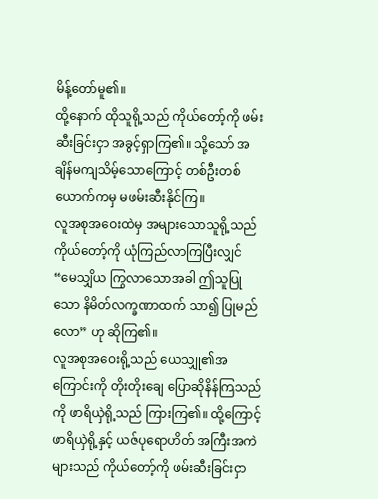မိန့်တော်မူ၏။
ထို့နောက် ထိုသူရို့သည် ကိုယ်တော့်ကို ဖမ်းဆီးခြင်းငှာ အခွင့်ရှာကြ၏။ သို့သော် အချိန်မကျသိမ့်သောကြောင့် တစ်ဦးတစ်ယောက်ကမှ မဖမ်းဆီးနိုင်ကြ။
လူအစုအဝေးထဲမှ အများသောသူရို့သည် ကိုယ်တော့်ကို ယုံကြည်လာကြပြီးလျှင် “မေသျှိယ ကြွလာသောအခါ ဤသူပြုသော နိမိတ်လက္ခဏာထက် သာ၍ ပြုမည်လော” ဟု ဆိုကြ၏။
လူအစုအဝေးရို့သည် ယေသျှု၏အကြောင်းကို တိုးတိုးချေ ပြောဆိုနိန်ကြသည်ကို ဖာရိယှဲရို့သည် ကြားကြ၏။ ထို့ကြောင့် ဖာရိယှဲရို့နှင့် ယဇ်ပုရောဟိတ် အကြီးအကဲများသည် ကိုယ်တော့်ကို ဖမ်းဆီးခြင်းငှာ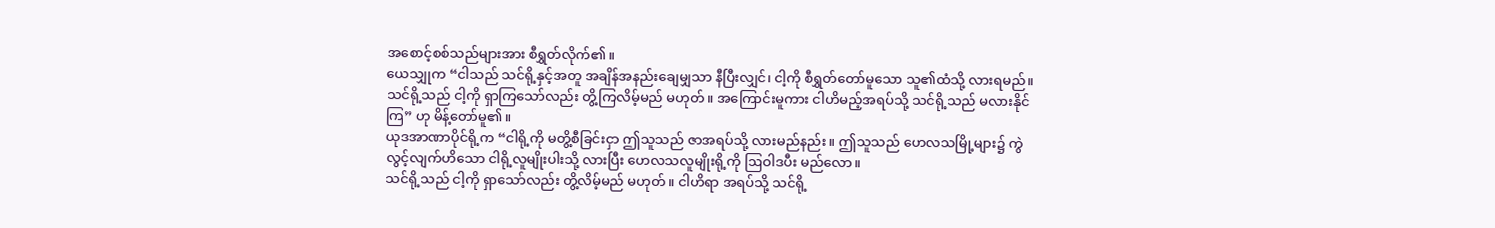အစောင့်စစ်သည်များအား စီရွှတ်လိုက်၏။
ယေသျှုက “ငါသည် သင်ရို့နှင့်အတူ အချိန်အနည်းချေမျှသာ နီပြီးလျှင်၊ ငါ့ကို စီရွှတ်တော်မူသော သူ၏ထံသို့ လားရမည်။
သင်ရို့သည် ငါ့ကို ရှာကြသော်လည်း တွိ့ကြလိမ့်မည် မဟုတ်။ အကြောင်းမူကား ငါဟိမည့်အရပ်သို့ သင်ရို့သည် မလားနိုင်ကြ” ဟု မိန့်တော်မူ၏။
ယုဒအာဏာပိုင်ရို့က “ငါရို့ကို မတွိ့စီခြင်းငှာ ဤသူသည် ဇာအရပ်သို့ လားမည်နည်း။ ဤသူသည် ဟေလသမြို့များ၌ ကွဲလွင့်လျက်ဟိသော ငါရို့လူမျိုးပါးသို့ လားပြီး ဟေလသလူမျိုးရို့ကို ဩဝါဒပီး မည်လော။
သင်ရို့သည် ငါ့ကို ရှာသော်လည်း တွိ့လိမ့်မည် မဟုတ်။ ငါဟိရာ အရပ်သို့ သင်ရို့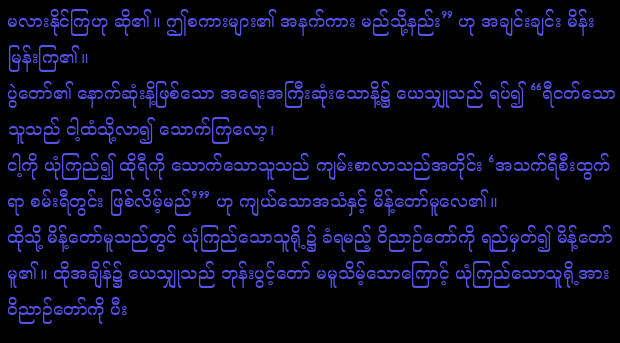မလားနိုင်ကြဟု ဆို၏။ ဤစကားများ၏ အနက်ကား မည်သို့နည်း” ဟု အချင်းချင်း မိန်းမြန်းကြ၏။
ပွဲတော်၏ နောက်ဆုံးနိ့ဖြစ်သော အရေးအကြီးဆုံးသောနိ့၌ ယေသျှုသည် ရပ်၍ “ရီငတ်သောသူသည် ငါ့ထံသို့လာ၍ သောက်ကြလော့၊
ငါ့ကို ယုံကြည်၍ ထိုရီကို သောက်သောသူသည် ကျမ်းစာလာသည်အတိုင်း ‘အသက်ရီစီးထွက်ရာ စမ်းရီတွင်း ဖြစ်လိမ့်မည်’” ဟု ကျယ်သောအသံနှင့် မိန့်တော်မူလေ၏။
ထိုသို့ မိန့်တော်မူသည်တွင် ယုံကြည်သောသူရို့၌ ခံရမည့် ဝိညာဉ်တော်ကို ရည်မှတ်၍ မိန့်တော်မူ၏။ ထိုအချိန်၌ ယေသျှုသည် ဘုန်းပွင့်တော် မမူသိမ့်သောကြောင့် ယုံကြည်သောသူရို့အား ဝိညာဉ်တော်ကို ပီး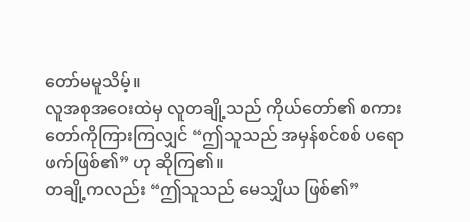တော်မမူသိမ့်။
လူအစုအဝေးထဲမှ လူတချို့သည် ကိုယ်တော်၏ စကားတော်ကိုကြားကြလျှင် “ဤသူသည် အမှန်စင်စစ် ပရောဖက်ဖြစ်၏” ဟု ဆိုကြ၏။
တချို့ကလည်း “ဤသူသည် မေသျှိယ ဖြစ်၏”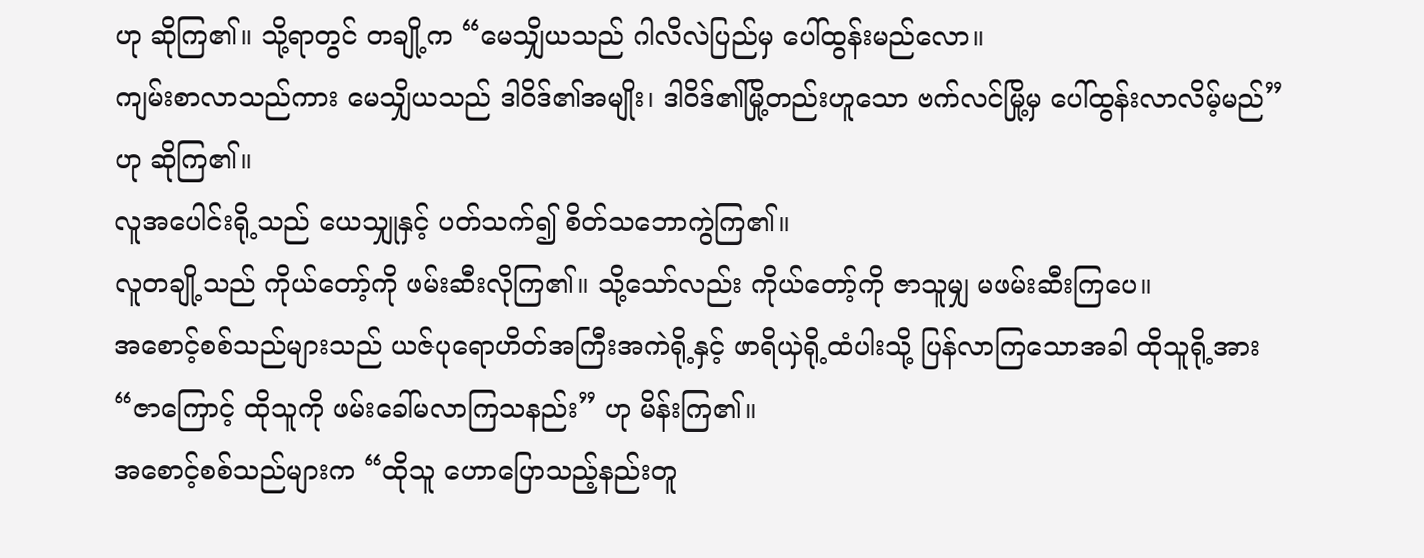ဟု ဆိုကြ၏။ သို့ရာတွင် တချို့က “မေသျှိယသည် ဂါလိလဲပြည်မှ ပေါ်ထွန်းမည်လော။
ကျမ်းစာလာသည်ကား မေသျှိယသည် ဒါဝိဒ်၏အမျိုး၊ ဒါဝိဒ်၏မြို့တည်းဟူသော ဗက်လင်မြို့မှ ပေါ်ထွန်းလာလိမ့်မည်” ဟု ဆိုကြ၏။
လူအပေါင်းရို့သည် ယေသျှုနှင့် ပတ်သက်၍ စိတ်သဘောကွဲကြ၏။
လူတချို့သည် ကိုယ်တော့်ကို ဖမ်းဆီးလိုကြ၏။ သို့သော်လည်း ကိုယ်တော့်ကို ဇာသူမျှ မဖမ်းဆီးကြပေ။
အစောင့်စစ်သည်များသည် ယဇ်ပုရောဟိတ်အကြီးအကဲရို့နှင့် ဖာရိယှဲရို့ထံပါးသို့ ပြန်လာကြသောအခါ ထိုသူရို့အား “ဇာကြောင့် ထိုသူကို ဖမ်းခေါ်မလာကြသနည်း” ဟု မိန်းကြ၏။
အစောင့်စစ်သည်များက “ထိုသူ ဟောပြောသည့်နည်းတူ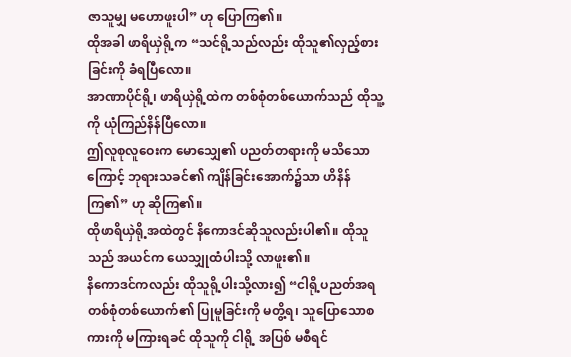ဇာသူမျှ မဟောဖူးပါ” ဟု ပြောကြ၏။
ထိုအခါ ဖာရိယှဲရို့က “သင်ရို့သည်လည်း ထိုသူ၏လှည့်စားခြင်းကို ခံရပြီလော။
အာဏာပိုင်ရို့၊ ဖာရိယှဲရို့ထဲက တစ်စုံတစ်ယောက်သည် ထိုသူ့ကို ယုံကြည်နိန်ပြီလော။
ဤလူစုလူဝေးက မောသျှေ၏ ပညတ်တရားကို မသိသောကြောင့် ဘုရားသခင်၏ ကျိန်ခြင်းအောက်၌သာ ဟိနိန်ကြ၏” ဟု ဆိုကြ၏။
ထိုဖာရိယှဲရို့အထဲတွင် နိကောဒင်ဆိုသူလည်းပါ၏။ ထိုသူသည် အယင်က ယေသျှုထံပါးသို့ လာဖူး၏။
နိကောဒင်ကလည်း ထိုသူရို့ပါးသို့လား၍ “ငါရို့ပညတ်အရ တစ်စုံတစ်ယောက်၏ ပြုမူခြင်းကို မတွိ့ရ၊ သူပြောသောစကားကို မကြားရခင် ထိုသူကို ငါရို့ အပြစ် မစီရင်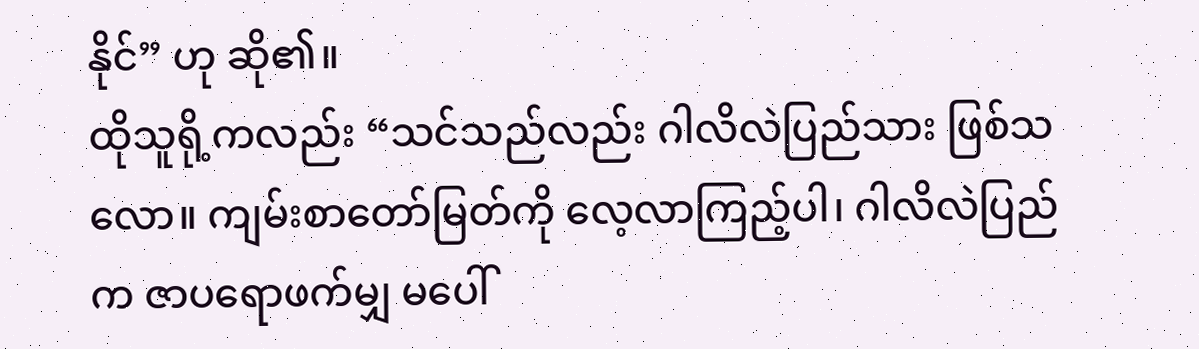နိုင်” ဟု ဆို၏။
ထိုသူရို့ကလည်း “သင်သည်လည်း ဂါလိလဲပြည်သား ဖြစ်သလော။ ကျမ်းစာတော်မြတ်ကို လေ့လာကြည့်ပါ၊ ဂါလိလဲပြည်က ဇာပရောဖက်မျှ မပေါ်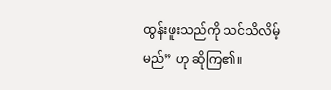ထွန်းဖူးသည်ကို သင်သိလိမ့်မည်” ဟု ဆိုကြ၏။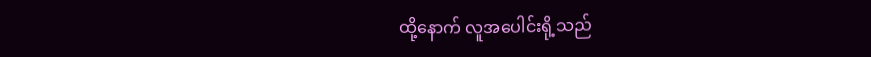ထို့နောက် လူအပေါင်းရို့သည်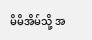မိမိအိမ်သို့ အ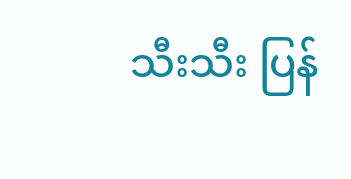သီးသီး ပြန်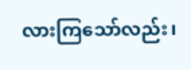လားကြသော်လည်း၊